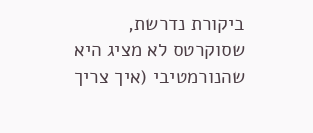ביקורת נדרשת, שסוקרטס לא מציג היא שהנורמטיבי (איך צריך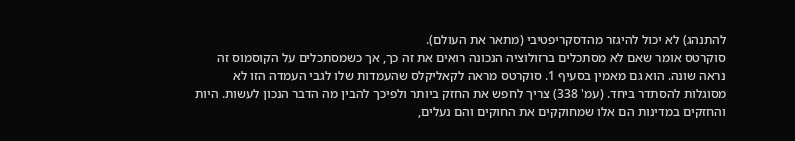להתנהג) לא יכול להיגזר מהדסקריפטיבי (מתאר את העולם).
סוקרטס אומר שאם לא מסתכלים ברזולוציה הנכונה רואים את זה כך, אך כשמסתכלים על הקוסמוס זה נראה שונה. הוא גם מאמין בסעיף 1. סוקרטס מראה לקאליקלס שהעמדות שלו לגבי העמדה הזו לא מסוגלות להסתדר ביחד. (עמ' 338) צריך לחפש את החזק ביותר ולפיכך להבין מה הדבר הנכון לעשות. היות והחזקים במדינות הם אלו שמחוקקים את החוקים והם נעלים,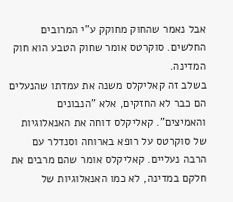אבל נאמר שהחוק מחוקק ע"י המרובים החלשים. סוקרטס אומר שחוק הטבע הוא חוק המדינה.
בשלב זה קאליקלס משנה את עמדתו שהנעלים הם כבר לא החזקים, אלא "הנבונים והאמיצים". קאליקלס דוחה את האנאלוגיות של סוקרטס על רופא בארוחה וסנדלר עם הרבה נעליים. קאליקלס אומר שהם מרבים את חלקם במדינה, לא כמו האנאלוגיות של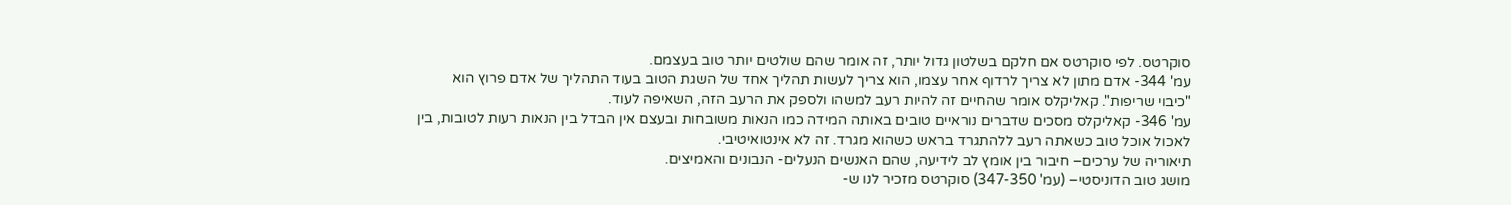סוקרטס. לפי סוקרטס אם חלקם בשלטון גדול יותר, זה אומר שהם שולטים יותר טוב בעצמם.
עמ' 344- אדם מתון לא צריך לרדוף אחר עצמו, הוא צריך לעשות תהליך אחד של השגת הטוב בעוד התהליך של אדם פרוץ הוא "כיבוי שריפות". קאליקלס אומר שהחיים זה להיות רעב למשהו ולספק את הרעב הזה, השאיפה לעוד.
עמ' 346- קאליקלס מסכים שדברים נוראיים טובים באותה המידה כמו הנאות משובחות ובעצם אין הבדל בין הנאות רעות לטובות, בין לאכול אוכל טוב כשאתה רעב ללהתגרד בראש כשהוא מגרד. זה לא אינטואיטיבי.
תיאוריה של ערכים– חיבור בין אומץ לב לידיעה, שהם האנשים הנעלים- הנבונים והאמיצים.
מושג טוב הדוניסטי– (עמ' 347-350) סוקרטס מזכיר לנו ש-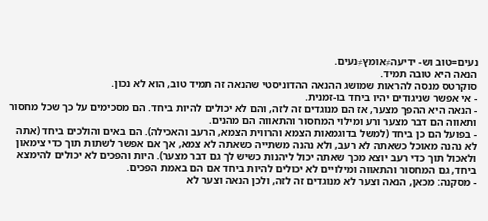נעים=טוב וש- ידיעה≠אומץ≠נעים.
הנאה היא טובה תמיד.
סוקרטס מנסה להראות שמושג ההנאה ההדוניסטי שהנאה זה תמיד טוב, הוא לא נכון.
- אי אפשר שניגודים יהיו ביחד בו-זמנית.
- הנאה היא ההפך מצער, אז הם מנוגדים זה לזה, והם לא יכולים להיות ביחד. הם מסכימים על כך שכל מחסור ותאווה הם דבר מצער ורע ומילוי המחסור והתאווה הם מהנים.
- בפועל הם כן ביחד (למשל בדוגמאות הצמא והרווית הצמא, הרעב והאכילה). הם באים והולכים ביחד (אתה לא נהנה מאוכל כשאתה לא רעב, ולא נהנה משתייה כשאתה לא צמא, אך אם אפשר לשתות תוך כדי צימאון ולאכול תוך כדי רעב יוצא מכך שאתה יכול ליהנות כשיש לך גם דבר מצער). היות והפכים לא יכולים להימצא ביחד, גם המחסור והתאווה ומילויים לא יכולים להיות ביחד אם הם באמת הפכים.
- מסקנה: מכאן, הנאה וצער לא מנוגדים זה לזה, ולכן הנאה וצער לא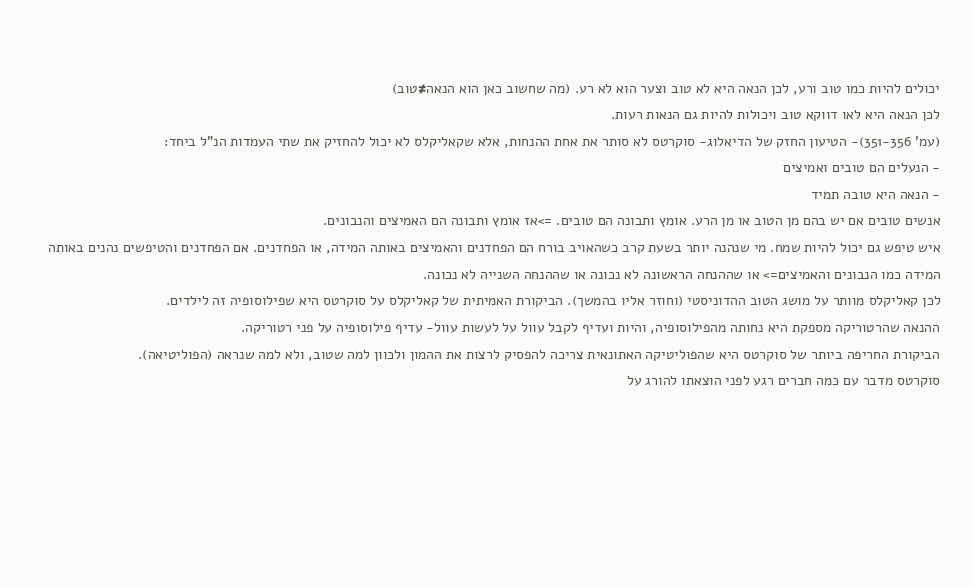יכולים להיות כמו טוב ורע, לכן הנאה היא לא טוב וצער הוא לא רע. (מה שחשוב כאן הוא הנאה≠טוב)
לכן הנאה היא לאו דווקא טוב ויכולות להיות גם הנאות רעות.
(עמ' 351-356)- הטיעון החזק של הדיאלוג- סוקרטס לא סותר את אחת ההנחות, אלא שקאליקלס לא יכול להחזיק את שתי העמדות הנ"ל ביחד:
- הנעלים הם טובים ואמיצים
- הנאה היא טובה תמיד
אנשים טובים אם יש בהם מן הטוב או מן הרע. אומץ ותבונה הם טובים. =>אז אומץ ותבונה הם האמיצים והנבונים.
איש טיפש גם יכול להיות שמח. מי שנהנה יותר בשעת קרב כשהאויב בורח הם הפחדנים והאמיצים באותה המידה, או הפחדנים. אם הפחדנים והטיפשים נהנים באותה המידה כמו הנבונים והאמיצים=> או שההנחה הראשונה לא נכונה או שההנחה השנייה לא נכונה.
לכן קאליקלס מוותר על מושג הטוב ההדוניסטי (וחוזר אליו בהמשך). הביקורת האמיתית של קאליקלס על סוקרטס היא שפילוסופיה זה לילדים.
ההנאה שהרטוריקה מספקת היא נחותה מהפילוסופיה, והיות ועדיף לקבל עוול על לעשות עוול- עדיף פילוסופיה על פני רטוריקה.
הביקורת החריפה ביותר של סוקרטס היא שהפוליטיקה האתונאית צריכה להפסיק לרצות את ההמון ולכוון למה שטוב, ולא למה שנראה (הפוליטיאה).
סוקרטס מדבר עם כמה חברים רגע לפני הוצאתו להורג על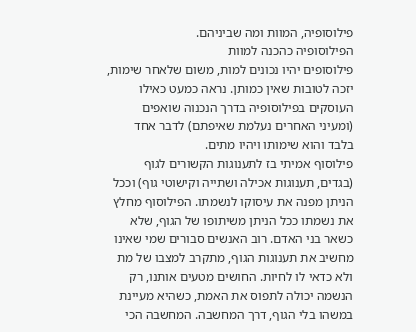פילוסופיה, המוות ומה שביניהם.
הפילוסופיה כהכנה למוות
פילוסופים יהיו נכונים למות, משום שלאחר שימות, יזכה לטובות שאין כמותן. נראה כמעט כאילו העוסקים בפילוסופיה בדרך הנכנוה שואפים (ומעיני האחרים נעלמת שאיפתם) לדבר אחד בלבד והוא שימותו ויהיו מתים.
פילוסוף אמיתי בז לתענוגות הקשורים לגוף (בגדים, תענוגות אכילה ושתייה וקישוטי גוף) וככל הניתן מפנה את עיסוקו לנשמתו. הפילוסוף מחלץ את נשמתו ככל הניתן משיתופו של הגוף, שלא כשאר בני האדם. רוב האנשים סבורים שמי שאינו מחשיב את תענוגות הגוף, מתקרב למצבו של מת ולא כדאי לו לחיות. החושים מטעים אותנו, רק הנשמה יכולה לתפוס את האמת, כשהיא מעיינת במשהו בלי הגוף, דרך המחשבה. המחשבה הכי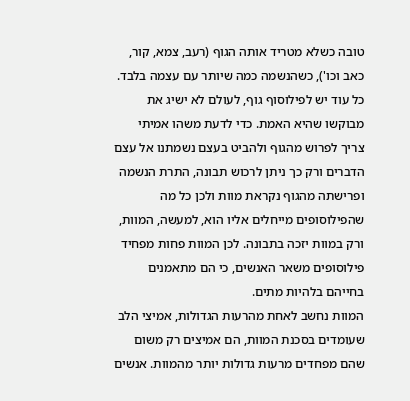טובה כשלא מטריד אותה הגוף (רעב, צמא, קור, כאב וכו'), כשהנשמה כמה שיותר עם עצמה בלבד. כל עוד יש לפילוסוף גוף, לעולם לא ישיג את מבוקשו שהיא האמת. כדי לדעת משהו אמיתי צריך לפרוש מהגוף ולהביט בעצם נשמתנו אל עצם הדברים ורק כך ניתן לרכוש תבונה, התרת הנשמה ופרישתה מהגוף נקראת מוות ולכן כל מה שהפילוסופים מייחלים אליו הוא, למעשה, המוות, ורק במוות יזכה בתבונה. לכן המוות פחות מפחיד פילוסופים משאר האנשים, כי הם מתאמנים בחייהם בלהיות מתים.
המוות נחשב לאחת מהרעות הגדולות, אמיצי הלב שעומדים בסכנת המוות, הם אמיצים רק משום שהם מפחדים מרעות גדולות יותר מהמוות. אנשים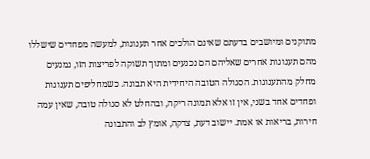מתוקנים ומיושבים בדעתם שאינם הולכים אחר תענוגות, למעשה מפחדים שישללו מהם תענוגות אחרים שאליהם הם נכנעים ומתוך תשוקה לפריצות הזו, נמנעים מחלק מהתענוגות. הסגולה הטובה היחידית היא תבונה. כשמחליפים תענוגות ופחדים אחד בשני, אין זו אלא תמונה ריקה, ובהחלט לא סגולה טובה, שאין עמה חירות, בריאות או אמת. יישוב דעת, צדקה, אומץ לב והתבונה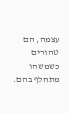עצמה, הם טהורים כשמשהו מתחלף בהם.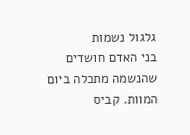גלגול נשמות
בני האדם חושדים שהנשמה מתכלה ביום המוות. קביס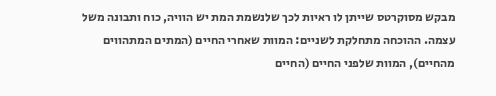מבקש מסוקרטס שייתן לו ראיות לכך שלנשמת המת יש הוויה, כוח ותבונה משל עצמה. ההוכחה מתחלקת לשניים: המוות שאחרי החיים (המתים המתהווים מהחיים), המוות שלפני החיים (החיים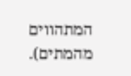המתהווים מהמתים).